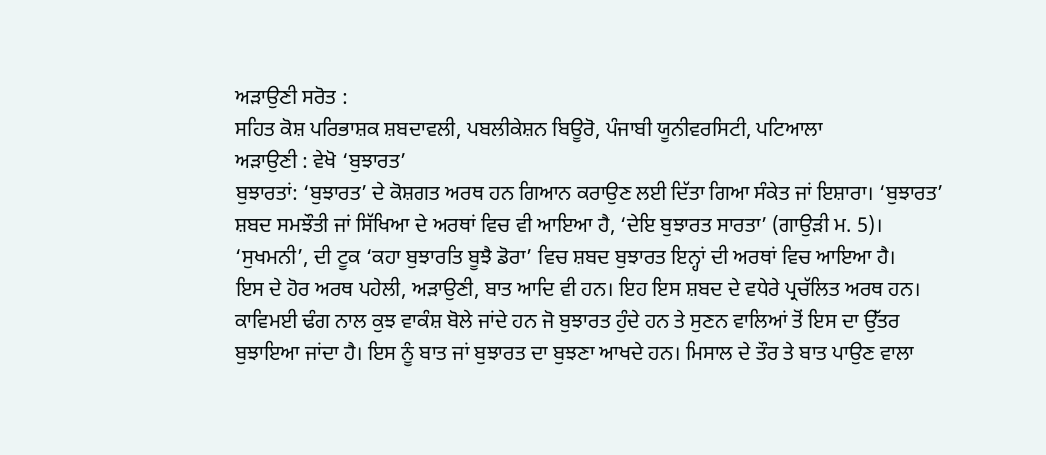ਅੜਾਉਣੀ ਸਰੋਤ :
ਸਹਿਤ ਕੋਸ਼ ਪਰਿਭਾਸ਼ਕ ਸ਼ਬਦਾਵਲੀ, ਪਬਲੀਕੇਸ਼ਨ ਬਿਊਰੋ, ਪੰਜਾਬੀ ਯੂਨੀਵਰਸਿਟੀ, ਪਟਿਆਲਾ
ਅੜਾਉਣੀ : ਵੇਖੋ ‘ਬੁਝਾਰਤ’
ਬੁਝਾਰਤਾਂ: ‘ਬੁਝਾਰਤ’ ਦੇ ਕੋਸ਼ਗਤ ਅਰਥ ਹਨ ਗਿਆਨ ਕਰਾਉਣ ਲਈ ਦਿੱਤਾ ਗਿਆ ਸੰਕੇਤ ਜਾਂ ਇਸ਼ਾਰਾ। ‘ਬੁਝਾਰਤ’ ਸ਼ਬਦ ਸਮਝੌਤੀ ਜਾਂ ਸਿੱਖਿਆ ਦੇ ਅਰਥਾਂ ਵਿਚ ਵੀ ਆਇਆ ਹੈ, ‘ਦੇਇ ਬੁਝਾਰਤ ਸਾਰਤਾ’ (ਗਾਉੜੀ ਮ. 5)। ‘ਸੁਖਮਨੀ’, ਦੀ ਟੂਕ ‘ਕਹਾ ਬੁਝਾਰਤਿ ਬੂਝੈ ਡੋਰਾ’ ਵਿਚ ਸ਼ਬਦ ਬੁਝਾਰਤ ਇਨ੍ਹਾਂ ਦੀ ਅਰਥਾਂ ਵਿਚ ਆਇਆ ਹੈ।
ਇਸ ਦੇ ਹੋਰ ਅਰਥ ਪਹੇਲੀ, ਅੜਾਉਣੀ, ਬਾਤ ਆਦਿ ਵੀ ਹਨ। ਇਹ ਇਸ ਸ਼ਬਦ ਦੇ ਵਧੇਰੇ ਪ੍ਰਚੱਲਿਤ ਅਰਥ ਹਨ। ਕਾਵਿਮਈ ਢੰਗ ਨਾਲ ਕੁਝ ਵਾਕੰਸ਼ ਬੋਲੇ ਜਾਂਦੇ ਹਨ ਜੋ ਬੁਝਾਰਤ ਹੁੰਦੇ ਹਨ ਤੇ ਸੁਣਨ ਵਾਲਿਆਂ ਤੋਂ ਇਸ ਦਾ ਉੱਤਰ ਬੁਝਾਇਆ ਜਾਂਦਾ ਹੈ। ਇਸ ਨੂੰ ਬਾਤ ਜਾਂ ਬੁਝਾਰਤ ਦਾ ਬੁਝਣਾ ਆਖਦੇ ਹਨ। ਮਿਸਾਲ ਦੇ ਤੌਰ ਤੇ ਬਾਤ ਪਾਉਣ ਵਾਲਾ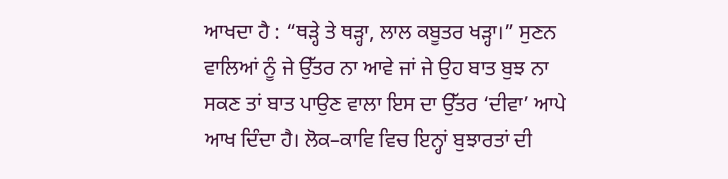ਆਖਦਾ ਹੈ : “ਥੜ੍ਹੇ ਤੇ ਥੜ੍ਹਾ, ਲਾਲ ਕਬੂਤਰ ਖੜ੍ਹਾ।” ਸੁਣਨ ਵਾਲਿਆਂ ਨੂੰ ਜੇ ਉੱਤਰ ਨਾ ਆਵੇ ਜਾਂ ਜੇ ਉਹ ਬਾਤ ਬੁਝ ਨਾ ਸਕਣ ਤਾਂ ਬਾਤ ਪਾਉਣ ਵਾਲਾ ਇਸ ਦਾ ਉੱਤਰ ‘ਦੀਵਾ’ ਆਪੇ ਆਖ ਦਿੰਦਾ ਹੈ। ਲੋਕ–ਕਾਵਿ ਵਿਚ ਇਨ੍ਹਾਂ ਬੁਝਾਰਤਾਂ ਦੀ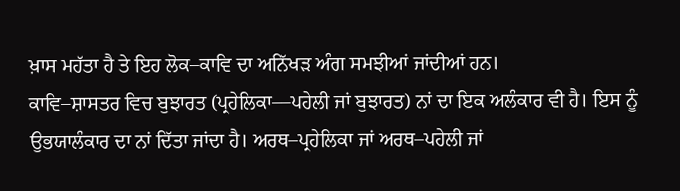ਖ਼ਾਸ ਮਹੱਤਾ ਹੈ ਤੇ ਇਹ ਲੋਕ–ਕਾਵਿ ਦਾ ਅਨਿੱਖੜ ਅੰਗ ਸਮਝੀਆਂ ਜਾਂਦੀਆਂ ਹਨ।
ਕਾਵਿ–ਸ਼ਾਸਤਰ ਵਿਚ ਬੁਝਾਰਤ (ਪ੍ਰਹੇਲਿਕਾ––ਪਹੇਲੀ ਜਾਂ ਬੁਝਾਰਤ) ਨਾਂ ਦਾ ਇਕ ਅਲੰਕਾਰ ਵੀ ਹੈ। ਇਸ ਨੂੰ ਉਭਯਾਲੰਕਾਰ ਦਾ ਨਾਂ ਦਿੱਤਾ ਜਾਂਦਾ ਹੈ। ਅਰਥ–ਪ੍ਰਹੇਲਿਕਾ ਜਾਂ ਅਰਥ–ਪਹੇਲੀ ਜਾਂ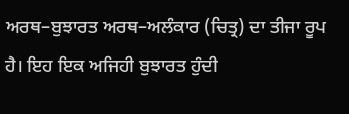ਅਰਥ–ਬੁਝਾਰਤ ਅਰਥ–ਅਲੰਕਾਰ (ਚਿਤ੍ਰ) ਦਾ ਤੀਜਾ ਰੂਪ ਹੈ। ਇਹ ਇਕ ਅਜਿਹੀ ਬੁਝਾਰਤ ਹੁੰਦੀ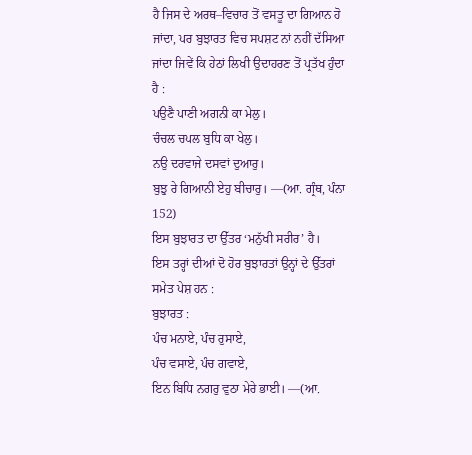ਹੈ ਜਿਸ ਦੇ ਅਰਥ–ਵਿਚਾਰ ਤੋਂ ਵਸਤੂ ਦਾ ਗਿਆਨ ਹੋ ਜਾਂਦਾ, ਪਰ ਬੁਝਾਰਤ ਵਿਚ ਸਪਸ਼ਟ ਨਾਂ ਨਹੀਂ ਦੱਸਿਆ ਜਾਂਦਾ ਜਿਵੇਂ ਕਿ ਹੇਠਾਂ ਲਿਖੀ ਉਦਾਹਰਣ ਤੋਂ ਪ੍ਰਤੱਖ ਹੁੰਦਾ ਹੈ :
ਪਉਣੈ ਪਾਣੀ ਅਗਨੀ ਕਾ ਮੇਲੁ।
ਚੰਚਲ ਚਪਲ ਬੁਧਿ ਕਾ ਖੇਲੁ।
ਨਉ ਦਰਵਾਜੇ ਦਸਵਾਂ ਦੁਆਰੁ।
ਬੁਝੁ ਰੇ ਗਿਆਨੀ ਏਹੁ ਬੀਚਾਰੁ। ––(ਆ. ਗ੍ਰੰਥ, ਪੰਨਾ 152)
ਇਸ ਬੁਝਾਰਤ ਦਾ ਉੱਤਰ ‘ਮਨੁੱਖੀ ਸਰੀਰ’ ਹੈ।
ਇਸ ਤਰ੍ਹਾਂ ਦੀਆਂ ਦੋ ਹੋਰ ਬੁਝਾਰਤਾਂ ਉਨ੍ਹਾਂ ਦੇ ਉੱਤਰਾਂ ਸਮੇਤ ਪੇਸ਼ ਹਨ :
ਬੁਝਾਰਤ :
ਪੰਚ ਮਨਾਏ, ਪੰਚ ਰੁਸਾਏ,
ਪੰਚ ਵਸਾਏ, ਪੰਚ ਗਵਾਏ,
ਇਨ ਬਿਧਿ ਨਗਰੁ ਵੁਠਾ ਮੇਰੇ ਭਾਈ। ––(ਆ.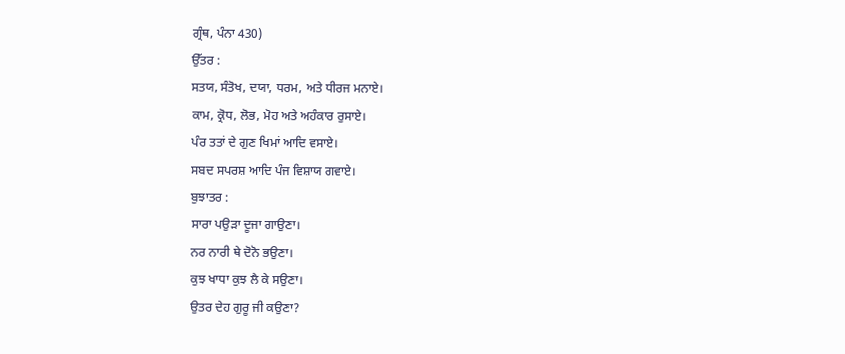ਗ੍ਰੰਥ, ਪੰਨਾ 430)
ਉੱਤਰ :
ਸਤਯ, ਸੰਤੋਖ, ਦਯਾ, ਧਰਮ, ਅਤੇ ਧੀਰਜ ਮਨਾਏ।
ਕਾਮ, ਕ੍ਰੋਧ, ਲੋਭ, ਮੋਹ ਅਤੇ ਅਹੰਕਾਰ ਰੁਸਾਏ।
ਪੰਰ ਤਤਾਂ ਦੇ ਗੁਣ ਖਿਮਾਂ ਆਦਿ ਵਸਾਏ।
ਸਬਦ ਸਪਰਸ਼ ਆਦਿ ਪੰਜ ਵਿਸ਼ਾਯ ਗਵਾਏ।
ਬੁਝਾਤਰ :
ਸਾਰਾ ਪਉੜਾ ਦੂਜਾ ਗਾਉਣਾ।
ਨਰ ਨਾਰੀ ਥੇ ਦੋਨੋ ਭਉਣਾ।
ਕੁਝ ਖਾਧਾ ਕੁਝ ਲੈ ਕੇ ਸਉਣਾ।
ਉਤਰ ਦੇਹ ਗੁਰੂ ਜੀ ਕਉਣਾ?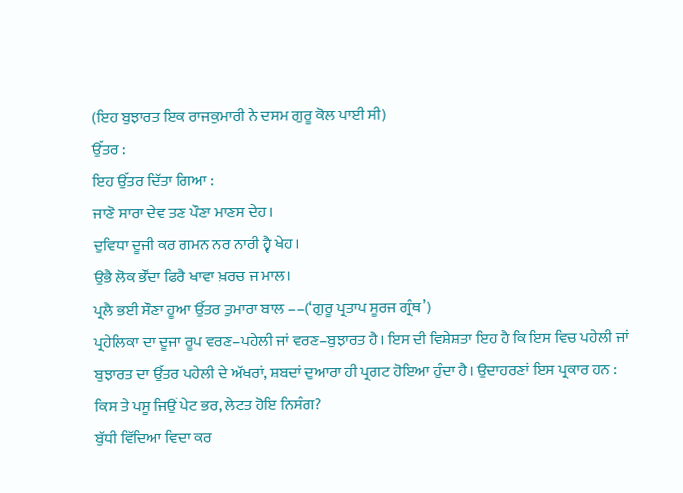(ਇਹ ਬੁਝਾਰਤ ਇਕ ਰਾਜਕੁਮਾਰੀ ਨੇ ਦਸਮ ਗੁਰੂ ਕੋਲ ਪਾਈ ਸੀ)
ਉੱਤਰ :
ਇਹ ਉੱਤਰ ਦਿੱਤਾ ਗਿਆ :
ਜਾਣੋ ਸਾਰਾ ਦੇਵ ਤਣ ਪੌਣਾ ਮਾਣਸ ਦੇਹ।
ਦੁਵਿਧਾ ਦੂਜੀ ਕਰ ਗਮਨ ਨਰ ਨਾਰੀ ਹ੍ਵੈ ਖੇਹ।
ਉਭੈ ਲੋਕ ਭੌਂਦਾ ਫਿਰੈ ਖਾਵਾ ਖ਼ਰਚ ਜ ਮਾਲ।
ਪ੍ਰਲੈ ਭਈ ਸੌਣਾ ਹੂਆ ਉੱਤਰ ਤੁਮਾਰਾ ਬਾਲ ––(‘ਗੁਰੂ ਪ੍ਰਤਾਪ ਸੂਰਜ ਗ੍ਰੰਥ’)
ਪ੍ਰਹੇਲਿਕਾ ਦਾ ਦੂਜਾ ਰੂਪ ਵਰਣ–ਪਹੇਲੀ ਜਾਂ ਵਰਣ–ਬੁਝਾਰਤ ਹੈ। ਇਸ ਦੀ ਵਿਸ਼ੇਸ਼ਤਾ ਇਹ ਹੈ ਕਿ ਇਸ ਵਿਚ ਪਹੇਲੀ ਜਾਂ ਬੁਝਾਰਤ ਦਾ ਉੱਤਰ ਪਹੇਲੀ ਦੇ ਅੱਖਰਾਂ, ਸ਼ਬਦਾਂ ਦੁਆਰਾ ਹੀ ਪ੍ਰਗਟ ਹੋਇਆ ਹੁੰਦਾ ਹੈ। ਉਦਾਹਰਣਾਂ ਇਸ ਪ੍ਰਕਾਰ ਹਨ :
ਕਿਸ ਤੇ ਪਸੂ ਜਿਉਂ ਪੇਟ ਭਰ, ਲੇਟਤ ਹੋਇ ਨਿਸੰਗ?
ਬੁੱਧੀ ਵਿੱਦਿਆ ਵਿਦਾ ਕਰ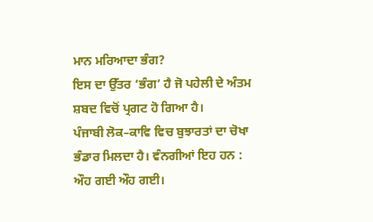ਮਾਨ ਮਰਿਆਦਾ ਭੰਗ?
ਇਸ ਦਾ ਉੱਤਰ ‘ਭੰਗ’ ਹੈ ਜੋ ਪਹੇਲੀ ਦੇ ਅੰਤਮ ਸ਼ਬਦ ਵਿਚੋਂ ਪ੍ਰਗਟ ਹੋ ਗਿਆ ਹੈ।
ਪੰਜਾਬੀ ਲੋਕ–ਕਾਵਿ ਵਿਚ ਬੁਝਾਰਤਾਂ ਦਾ ਚੋਖਾ ਭੰਡਾਰ ਮਿਲਦਾ ਹੈ। ਵੰਨਗੀਆਂ ਇਹ ਹਨ :
ਔਹ ਗਈ ਔਹ ਗਈ।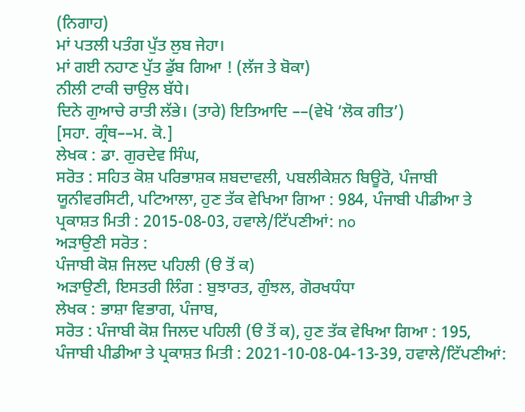(ਨਿਗਾਹ)
ਮਾਂ ਪਤਲੀ ਪਤੰਗ ਪੁੱਤ ਲੁਬ ਜੇਹਾ।
ਮਾਂ ਗਈ ਨਹਾਣ ਪੁੱਤ ਡੁੱਬ ਗਿਆ ! (ਲੱਜ ਤੇ ਬੋਕਾ)
ਨੀਲੀ ਟਾਕੀ ਚਾਉਲ ਬੱਧੇ।
ਦਿਨੇ ਗੁਆਚੇ ਰਾਤੀ ਲੱਭੇ। (ਤਾਰੇ) ਇਤਿਆਦਿ ––(ਵੇਖੋ ‘ਲੋਕ ਗੀਤ’)
[ਸਹਾ. ਗ੍ਰੰਥ––ਮ. ਕੋ.]
ਲੇਖਕ : ਡਾ. ਗੁਰਦੇਵ ਸਿੰਘ,
ਸਰੋਤ : ਸਹਿਤ ਕੋਸ਼ ਪਰਿਭਾਸ਼ਕ ਸ਼ਬਦਾਵਲੀ, ਪਬਲੀਕੇਸ਼ਨ ਬਿਊਰੋ, ਪੰਜਾਬੀ ਯੂਨੀਵਰਸਿਟੀ, ਪਟਿਆਲਾ, ਹੁਣ ਤੱਕ ਵੇਖਿਆ ਗਿਆ : 984, ਪੰਜਾਬੀ ਪੀਡੀਆ ਤੇ ਪ੍ਰਕਾਸ਼ਤ ਮਿਤੀ : 2015-08-03, ਹਵਾਲੇ/ਟਿੱਪਣੀਆਂ: no
ਅੜਾਉਣੀ ਸਰੋਤ :
ਪੰਜਾਬੀ ਕੋਸ਼ ਜਿਲਦ ਪਹਿਲੀ (ੳ ਤੋਂ ਕ)
ਅੜਾਉਣੀ, ਇਸਤਰੀ ਲਿੰਗ : ਬੁਝਾਰਤ, ਗੁੰਝਲ, ਗੋਰਖਧੰਧਾ
ਲੇਖਕ : ਭਾਸ਼ਾ ਵਿਭਾਗ, ਪੰਜਾਬ,
ਸਰੋਤ : ਪੰਜਾਬੀ ਕੋਸ਼ ਜਿਲਦ ਪਹਿਲੀ (ੳ ਤੋਂ ਕ), ਹੁਣ ਤੱਕ ਵੇਖਿਆ ਗਿਆ : 195, ਪੰਜਾਬੀ ਪੀਡੀਆ ਤੇ ਪ੍ਰਕਾਸ਼ਤ ਮਿਤੀ : 2021-10-08-04-13-39, ਹਵਾਲੇ/ਟਿੱਪਣੀਆਂ: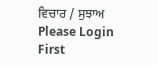ਵਿਚਾਰ / ਸੁਝਾਅ
Please Login First